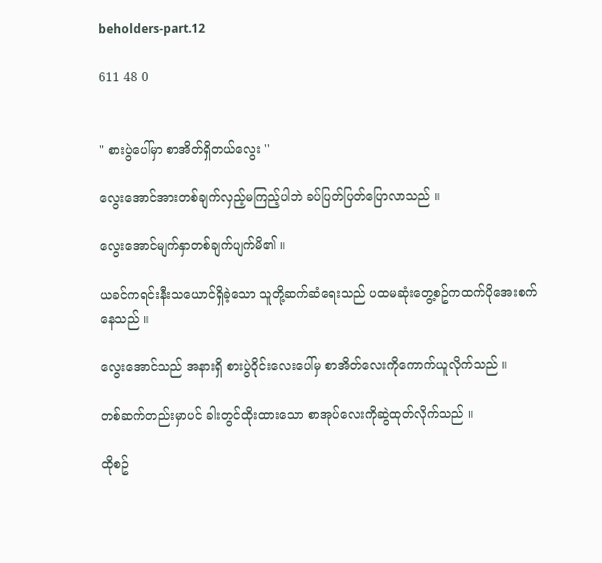beholders-part.12

611 48 0


" စားပွဲပေါ်မှာ စာအိတ်ရှိတယ်လွေး ''

လွေးအောင်အားတစ်ချက်လှည့်မကြည့်ပါဘဲ ခပ်ပြတ်ပြတ်ပြောလာသည် ။

လွေးအောင်မျက်နှာတစ်ချက်ပျက်မိ၏ ။

ယခင်ကရင်းနီးသယောင်ရှိခဲ့သော သူတို့ဆက်ဆံရေးသည် ပထမဆုံးတွေ့စဥ်ကထက်ပိုအေးစက်နေသည် ။

လွေးအောင်သည် အနားရှိ စားပွဲဝိုင်းလေးပေါ်မှ စာအိတ်လေးကိုကောက်ယူလိုက်သည် ။

တစ်ဆက်တည်းမှာပင် ခါးတွင်ထိုးထားသော စာအုပ်လေးကိုဆွဲထုတ်လိုက်သည် ။

ထိုစဥ်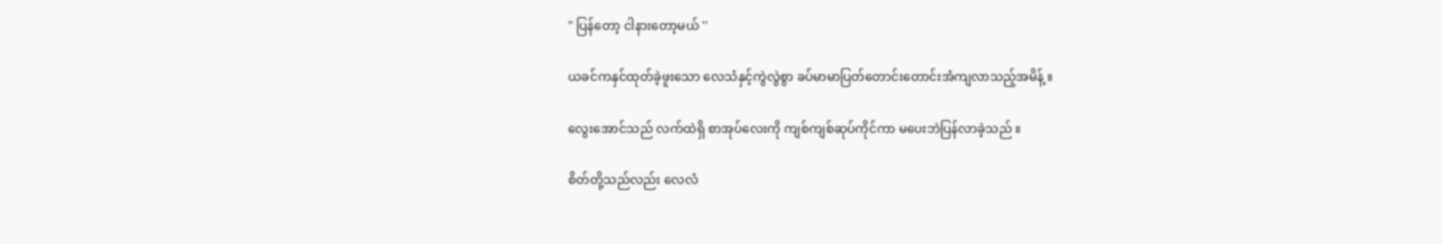" ပြန်တော့ ငါနားတော့မယ် ''

ယခင်ကနှင်ထုတ်ခဲ့ဖူးသော လေသံနှင့်ကွဲလွဲစွာ ခပ်မာမာပြတ်တောင်းတောင်းအံကျလာသည့်အမိန့် ။

လွေးအောင်သည် လက်ထဲရှိ စာအုပ်လေးကို ကျစ်ကျစ်ဆုပ်ကိုင်ကာ မပေးဘဲပြန်လာခဲ့သည် ။

စိတ်တို့သည်လည်း လေလံ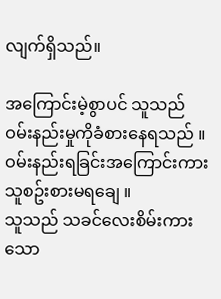လျက်ရှိသည်။

အကြောင်းမဲ့စွာပင် သူသည် ဝမ်းနည်းမှုကိုခံစားနေရသည် ။
ဝမ်းနည်းရခြင်းအကြောင်းကား သူစဥ်းစားမရချေ ။
သူသည် သခင်လေးစိမ်းကားသော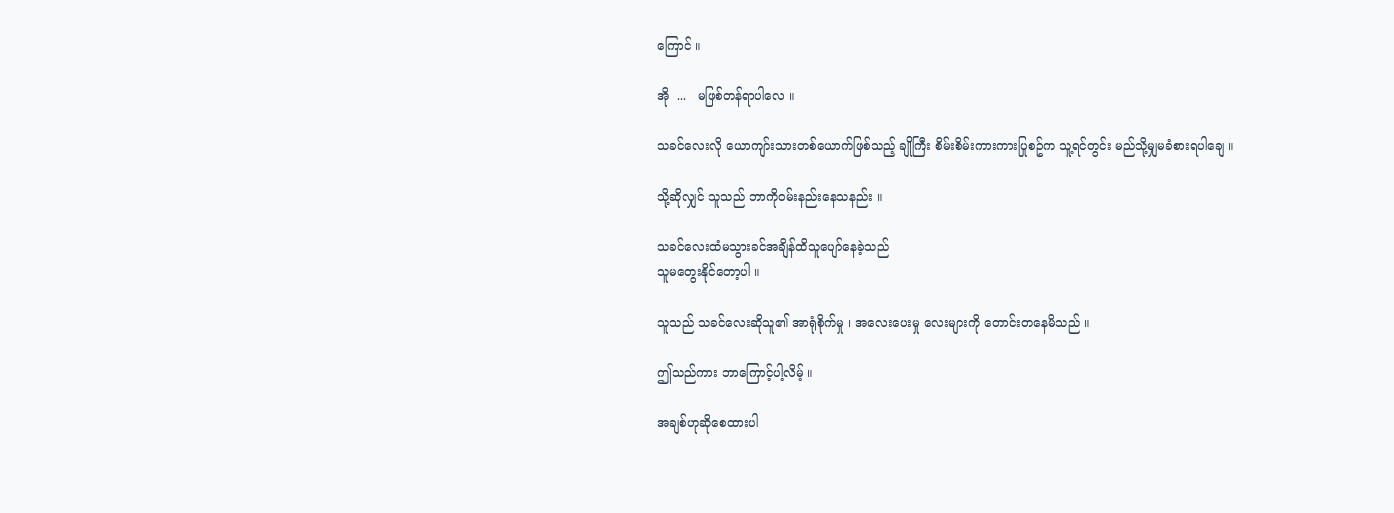ကြောင် ။

အို  ...   မဖြစ်တန်ရာပါလေ ။

သခင်လေးလို ယောကျာ်းသားတစ်ယောက်ဖြစ်သည့် ချိုကြီး စိမ်းစိမ်းကားကားပြုစဥ်က သူ့ရင်တွင်း မည်သို့မျှမခံစားရပါချေ ။

သို့ဆိုလျှင် သူသည် ဘာကိုဝမ်းနည်းနေသနည်း ။

သခင်လေးထံမသွားခင်အချိန်ထိသူပျော်နေခဲ့သည်
သူမတွေးနိုင်တော့ပါ ။

သူသည် သခင်လေးဆိုသူ၏ အာရုံစိုက်မှု ၊ အလေးပေးမှု လေးများကို တောင်းတနေမိသည် ။

ဤသည်ကား ဘာကြောင့်ပါ့လိမ့် ။

အချစ်ဟုဆိုစေထားပါ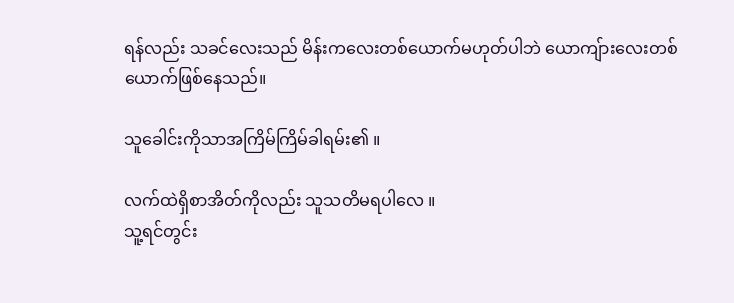ရန်လည်း သခင်လေးသည် မိန်းကလေးတစ်ယောက်မဟုတ်ပါဘဲ ယောကျ်ားလေးတစ်ယောက်ဖြစ်နေသည်။

သူခေါင်းကိုသာအကြိမ်ကြိမ်ခါရမ်း၏ ။

လက်ထဲရှိစာအိတ်ကိုလည်း သူသတိမရပါလေ ။
သူ့ရင်တွင်း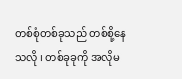တစ်စုံတစ်ခုသည် တစ်စို့နေသလို ၊ တစ်ခုခုကို အလိုမ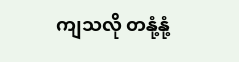ကျသလို တနုံ့နုံ့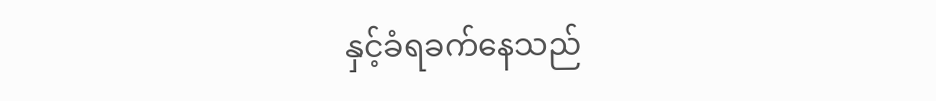နှင့်ခံရခက်နေသည်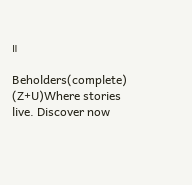။

Beholders(complete) (Z+U)Where stories live. Discover now